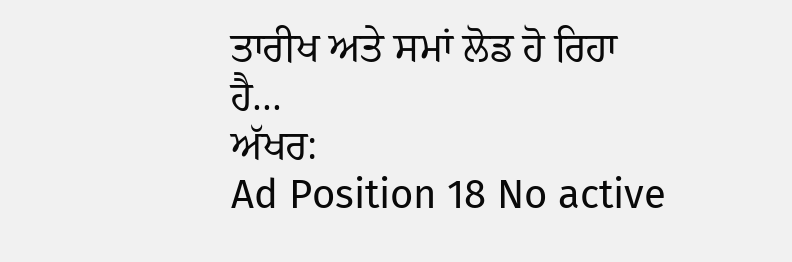ਤਾਰੀਖ ਅਤੇ ਸਮਾਂ ਲੋਡ ਹੋ ਰਿਹਾ ਹੈ...
ਅੱਖਰ:
Ad Position 18 No active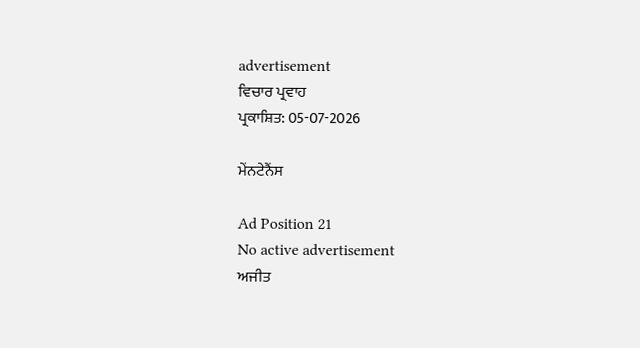advertisement
ਵਿਚਾਰ ਪ੍ਰਵਾਹ
ਪ੍ਰਕਾਸ਼ਿਤ: 05-07-2026

ਮੇਂਨਟੇਨੈਂਸ

Ad Position 21
No active advertisement
ਅਜੀਤ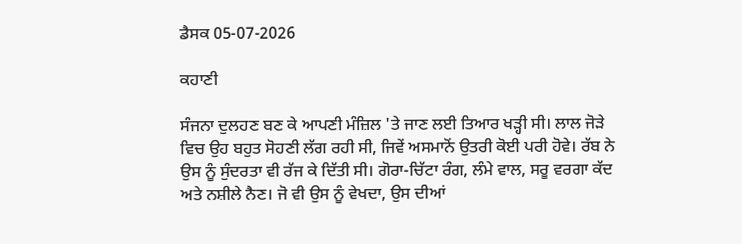ਡੈਸਕ 05-07-2026

ਕਹਾਣੀ

ਸੰਜਨਾ ਦੁਲਹਣ ਬਣ ਕੇ ਆਪਣੀ ਮੰਜ਼ਿਲ 'ਤੇ ਜਾਣ ਲਈ ਤਿਆਰ ਖੜ੍ਹੀ ਸੀ। ਲਾਲ ਜੋੜੇ ਵਿਚ ਉਹ ਬਹੁਤ ਸੋਹਣੀ ਲੱਗ ਰਹੀ ਸੀ, ਜਿਵੇਂ ਅਸਮਾਨੋਂ ਉਤਰੀ ਕੋਈ ਪਰੀ ਹੋਵੇ। ਰੱਬ ਨੇ ਉਸ ਨੂੰ ਸੁੰਦਰਤਾ ਵੀ ਰੱਜ ਕੇ ਦਿੱਤੀ ਸੀ। ਗੋਰਾ-ਚਿੱਟਾ ਰੰਗ, ਲੰਮੇ ਵਾਲ, ਸਰੂ ਵਰਗਾ ਕੱਦ ਅਤੇ ਨਸ਼ੀਲੇ ਨੈਣ। ਜੋ ਵੀ ਉਸ ਨੂੰ ਵੇਖਦਾ, ਉਸ ਦੀਆਂ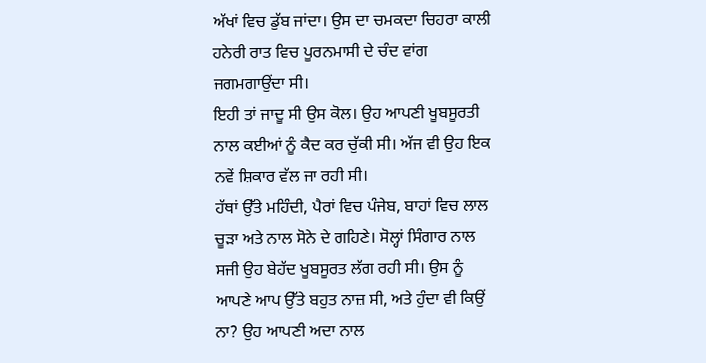ਅੱਖਾਂ ਵਿਚ ਡੁੱਬ ਜਾਂਦਾ। ਉਸ ਦਾ ਚਮਕਦਾ ਚਿਹਰਾ ਕਾਲੀ ਹਨੇਰੀ ਰਾਤ ਵਿਚ ਪੂਰਨਮਾਸੀ ਦੇ ਚੰਦ ਵਾਂਗ ਜਗਮਗਾਉਂਦਾ ਸੀ।
ਇਹੀ ਤਾਂ ਜਾਦੂ ਸੀ ਉਸ ਕੋਲ। ਉਹ ਆਪਣੀ ਖੂਬਸੂਰਤੀ ਨਾਲ ਕਈਆਂ ਨੂੰ ਕੈਦ ਕਰ ਚੁੱਕੀ ਸੀ। ਅੱਜ ਵੀ ਉਹ ਇਕ ਨਵੇਂ ਸ਼ਿਕਾਰ ਵੱਲ ਜਾ ਰਹੀ ਸੀ।
ਹੱਥਾਂ ਉੱਤੇ ਮਹਿੰਦੀ, ਪੈਰਾਂ ਵਿਚ ਪੰਜੇਬ, ਬਾਹਾਂ ਵਿਚ ਲਾਲ ਚੂੜਾ ਅਤੇ ਨਾਲ ਸੋਨੇ ਦੇ ਗਹਿਣੇ। ਸੋਲ੍ਹਾਂ ਸਿੰਗਾਰ ਨਾਲ ਸਜੀ ਉਹ ਬੇਹੱਦ ਖੂਬਸੂਰਤ ਲੱਗ ਰਹੀ ਸੀ। ਉਸ ਨੂੰ ਆਪਣੇ ਆਪ ਉੱਤੇ ਬਹੁਤ ਨਾਜ਼ ਸੀ, ਅਤੇ ਹੁੰਦਾ ਵੀ ਕਿਉਂ ਨਾ? ਉਹ ਆਪਣੀ ਅਦਾ ਨਾਲ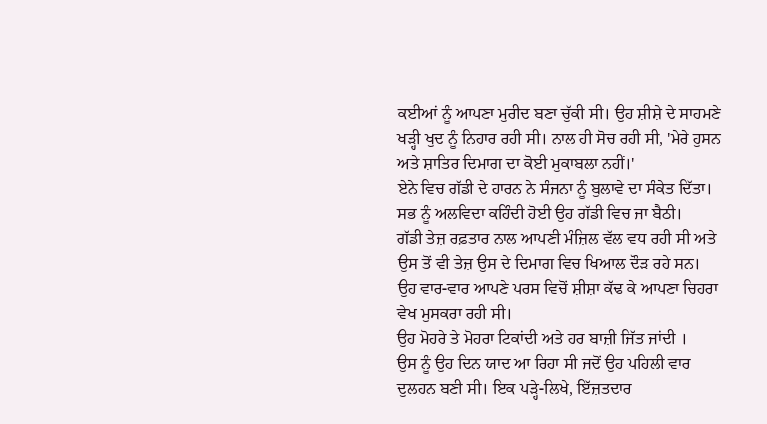ਕਈਆਂ ਨੂੰ ਆਪਣਾ ਮੁਰੀਦ ਬਣਾ ਚੁੱਕੀ ਸੀ। ਉਹ ਸ਼ੀਸ਼ੇ ਦੇ ਸਾਹਮਣੇ ਖੜ੍ਹੀ ਖੁਦ ਨੂੰ ਨਿਹਾਰ ਰਹੀ ਸੀ। ਨਾਲ ਹੀ ਸੋਚ ਰਹੀ ਸੀ, 'ਮੇਰੇ ਹੁਸਨ ਅਤੇ ਸ਼ਾਤਿਰ ਦਿਮਾਗ ਦਾ ਕੋਈ ਮੁਕਾਬਲਾ ਨਹੀਂ।'
ਏਨੇ ਵਿਚ ਗੱਡੀ ਦੇ ਹਾਰਨ ਨੇ ਸੰਜਨਾ ਨੂੰ ਬੁਲਾਵੇ ਦਾ ਸੰਕੇਤ ਦਿੱਤਾ। ਸਭ ਨੂੰ ਅਲਵਿਦਾ ਕਹਿੰਦੀ ਹੋਈ ਉਹ ਗੱਡੀ ਵਿਚ ਜਾ ਬੈਠੀ।
ਗੱਡੀ ਤੇਜ਼ ਰਫ਼ਤਾਰ ਨਾਲ ਆਪਣੀ ਮੰਜ਼ਿਲ ਵੱਲ ਵਧ ਰਹੀ ਸੀ ਅਤੇ ਉਸ ਤੋਂ ਵੀ ਤੇਜ਼ ਉਸ ਦੇ ਦਿਮਾਗ ਵਿਚ ਖਿਆਲ ਦੌੜ ਰਹੇ ਸਨ। ਉਹ ਵਾਰ-ਵਾਰ ਆਪਣੇ ਪਰਸ ਵਿਚੋਂ ਸ਼ੀਸ਼ਾ ਕੱਢ ਕੇ ਆਪਣਾ ਚਿਹਰਾ ਵੇਖ ਮੁਸਕਰਾ ਰਹੀ ਸੀ।
ਉਹ ਮੋਹਰੇ ਤੇ ਮੋਹਰਾ ਟਿਕਾਂਦੀ ਅਤੇ ਹਰ ਬਾਜ਼ੀ ਜਿੱਤ ਜਾਂਦੀ ।
ਉਸ ਨੂੰ ਉਹ ਦਿਨ ਯਾਦ ਆ ਰਿਹਾ ਸੀ ਜਦੋਂ ਉਹ ਪਹਿਲੀ ਵਾਰ ਦੁਲਹਨ ਬਣੀ ਸੀ। ਇਕ ਪੜ੍ਹੇ-ਲਿਖੇ, ਇੱਜ਼ਤਦਾਰ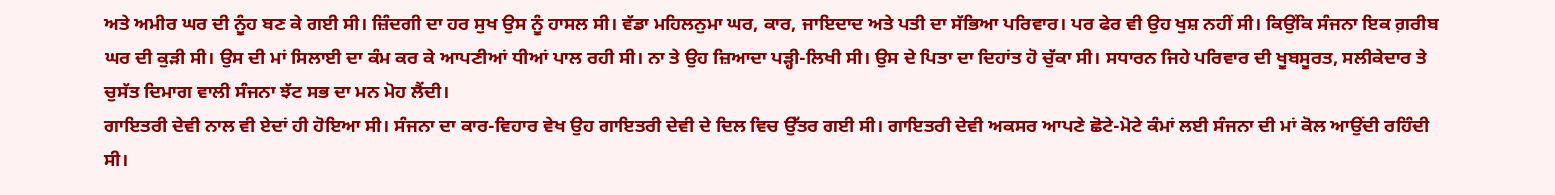ਅਤੇ ਅਮੀਰ ਘਰ ਦੀ ਨੂੰਹ ਬਣ ਕੇ ਗਈ ਸੀ। ਜ਼ਿੰਦਗੀ ਦਾ ਹਰ ਸੁਖ ਉਸ ਨੂੰ ਹਾਸਲ ਸੀ। ਵੱਡਾ ਮਹਿਲਨੁਮਾ ਘਰ, ਕਾਰ, ਜਾਇਦਾਦ ਅਤੇ ਪਤੀ ਦਾ ਸੱਭਿਆ ਪਰਿਵਾਰ। ਪਰ ਫੇਰ ਵੀ ਉਹ ਖੁਸ਼ ਨਹੀਂ ਸੀ। ਕਿਉਂਕਿ ਸੰਜਨਾ ਇਕ ਗ਼ਰੀਬ ਘਰ ਦੀ ਕੁੜੀ ਸੀ। ਉਸ ਦੀ ਮਾਂ ਸਿਲਾਈ ਦਾ ਕੰਮ ਕਰ ਕੇ ਆਪਣੀਆਂ ਧੀਆਂ ਪਾਲ ਰਹੀ ਸੀ। ਨਾ ਤੇ ਉਹ ਜ਼ਿਆਦਾ ਪੜ੍ਹੀ-ਲਿਖੀ ਸੀ। ਉਸ ਦੇ ਪਿਤਾ ਦਾ ਦਿਹਾਂਤ ਹੋ ਚੁੱਕਾ ਸੀ। ਸਧਾਰਨ ਜਿਹੇ ਪਰਿਵਾਰ ਦੀ ਖੂਬਸੂਰਤ, ਸਲੀਕੇਦਾਰ ਤੇ ਚੁਸੱਤ ਦਿਮਾਗ ਵਾਲੀ ਸੰਜਨਾ ਝੱਟ ਸਭ ਦਾ ਮਨ ਮੋਹ ਲੈਂਦੀ।
ਗਾਇਤਰੀ ਦੇਵੀ ਨਾਲ ਵੀ ਏਦਾਂ ਹੀ ਹੋਇਆ ਸੀ। ਸੰਜਨਾ ਦਾ ਕਾਰ-ਵਿਹਾਰ ਵੇਖ ਉਹ ਗਾਇਤਰੀ ਦੇਵੀ ਦੇ ਦਿਲ ਵਿਚ ਉੱਤਰ ਗਈ ਸੀ। ਗਾਇਤਰੀ ਦੇਵੀ ਅਕਸਰ ਆਪਣੇ ਛੋਟੇ-ਮੋਟੇ ਕੰਮਾਂ ਲਈ ਸੰਜਨਾ ਦੀ ਮਾਂ ਕੋਲ ਆਉਂਦੀ ਰਹਿੰਦੀ ਸੀ।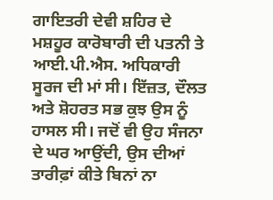ਗਾਇਤਰੀ ਦੇਵੀ ਸ਼ਹਿਰ ਦੇ ਮਸ਼ਹੂਰ ਕਾਰੋਬਾਰੀ ਦੀ ਪਤਨੀ ਤੇ ਆਈ.ਪੀ.ਐਸ. ਅਧਿਕਾਰੀ ਸੂਰਜ ਦੀ ਮਾਂ ਸੀ। ਇੱਜ਼ਤ, ਦੌਲਤ ਅਤੇ ਸ਼ੋਹਰਤ ਸਭ ਕੁਝ ਉਸ ਨੂੰ ਹਾਸਲ ਸੀ। ਜਦੋਂ ਵੀ ਉਹ ਸੰਜਨਾ ਦੇ ਘਰ ਆਉਂਦੀ, ਉਸ ਦੀਆਂ ਤਾਰੀਫ਼ਾਂ ਕੀਤੇ ਬਿਨਾਂ ਨਾ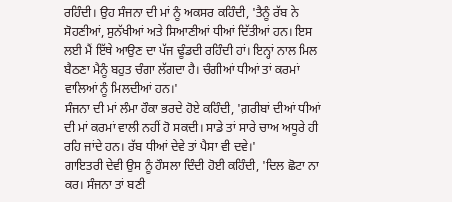ਰਹਿੰਦੀ। ਉਹ ਸੰਜਨਾ ਦੀ ਮਾਂ ਨੂੰ ਅਕਸਰ ਕਹਿੰਦੀ, 'ਤੈਨੂੰ ਰੱਬ ਨੇ ਸੋਹਣੀਆਂ, ਸੁਨੱਖੀਆਂ ਅਤੇ ਸਿਆਣੀਆਂ ਧੀਆਂ ਦਿੱਤੀਆਂ ਹਨ। ਇਸ ਲਈ ਮੈਂ ਇੱਥੇ ਆਉਣ ਦਾ ਪੱਜ ਢੂੰਡਦੀ ਰਹਿੰਦੀ ਹਾਂ। ਇਨ੍ਹਾਂ ਨਾਲ ਮਿਲ ਬੈਠਣਾ ਮੈਨੂੰ ਬਹੁਤ ਚੰਗਾ ਲੱਗਦਾ ਹੈ। ਚੰਗੀਆਂ ਧੀਆਂ ਤਾਂ ਕਰਮਾਂ ਵਾਲਿਆਂ ਨੂੰ ਮਿਲਦੀਆਂ ਹਨ।'
ਸੰਜਨਾ ਦੀ ਮਾਂ ਲੰਮਾ ਹੌਕਾ ਭਰਦੇ ਹੋਏ ਕਹਿੰਦੀ, 'ਗ਼ਰੀਬਾਂ ਦੀਆਂ ਧੀਆਂ ਦੀ ਮਾਂ ਕਰਮਾਂ ਵਾਲੀ ਨਹੀਂ ਹੋ ਸਕਦੀ। ਸਾਡੇ ਤਾਂ ਸਾਰੇ ਚਾਅ ਅਧੂਰੇ ਹੀ ਰਹਿ ਜਾਂਦੇ ਹਨ। ਰੱਬ ਧੀਆਂ ਦੇਵੇ ਤਾਂ ਪੈਸਾ ਵੀ ਦਵੇ।'
ਗਾਇਤਰੀ ਦੇਵੀ ਉਸ ਨੂੰ ਹੌਸਲਾ ਦਿੰਦੀ ਹੋਈ ਕਹਿੰਦੀ, 'ਦਿਲ ਛੋਟਾ ਨਾ ਕਰ। ਸੰਜਨਾ ਤਾਂ ਬਣੀ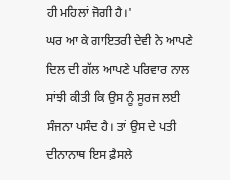ਹੀ ਮਹਿਲਾਂ ਜੋਗੀ ਹੈ।'
ਘਰ ਆ ਕੇ ਗਾਇਤਰੀ ਦੇਵੀ ਨੇ ਆਪਣੇ ਦਿਲ ਦੀ ਗੱਲ ਆਪਣੇ ਪਰਿਵਾਰ ਨਾਲ ਸਾਂਝੀ ਕੀਤੀ ਕਿ ਉਸ ਨੂੰ ਸੂਰਜ ਲਈ ਸੰਜਨਾ ਪਸੰਦ ਹੈ। ਤਾਂ ਉਸ ਦੇ ਪਤੀ ਦੀਨਾਨਾਥ ਇਸ ਫ਼ੈਸਲੇ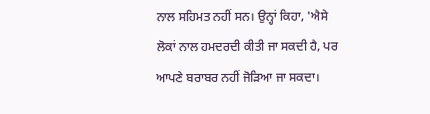ਨਾਲ ਸਹਿਮਤ ਨਹੀਂ ਸਨ। ਉਨ੍ਹਾਂ ਕਿਹਾ, 'ਐਸੇ ਲੋਕਾਂ ਨਾਲ ਹਮਦਰਦੀ ਕੀਤੀ ਜਾ ਸਕਦੀ ਹੈ, ਪਰ ਆਪਣੇ ਬਰਾਬਰ ਨਹੀਂ ਜੋੜਿਆ ਜਾ ਸਕਦਾ।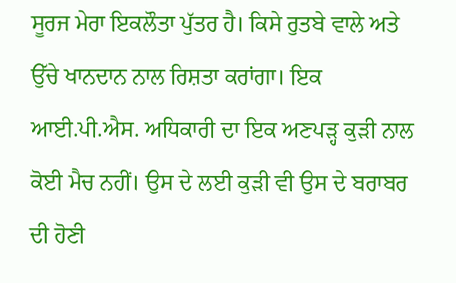ਸੂਰਜ ਮੇਰਾ ਇਕਲੌਤਾ ਪੁੱਤਰ ਹੈ। ਕਿਸੇ ਰੁਤਬੇ ਵਾਲੇ ਅਤੇ ਉੱਚੇ ਖਾਨਦਾਨ ਨਾਲ ਰਿਸ਼ਤਾ ਕਰਾਂਗਾ। ਇਕ ਆਈ.ਪੀ.ਐਸ. ਅਧਿਕਾਰੀ ਦਾ ਇਕ ਅਣਪੜ੍ਹ ਕੁੜੀ ਨਾਲ ਕੋਈ ਮੈਚ ਨਹੀਂ। ਉਸ ਦੇ ਲਈ ਕੁੜੀ ਵੀ ਉਸ ਦੇ ਬਰਾਬਰ ਦੀ ਹੋਣੀ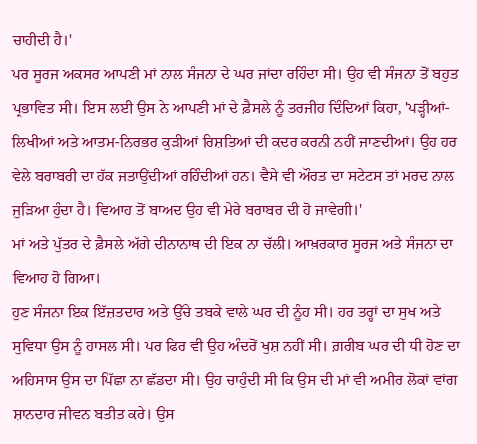ਚਾਹੀਦੀ ਹੈ।'
ਪਰ ਸੂਰਜ ਅਕਸਰ ਆਪਣੀ ਮਾਂ ਨਾਲ ਸੰਜਨਾ ਦੇ ਘਰ ਜਾਂਦਾ ਰਹਿੰਦਾ ਸੀ। ਉਹ ਵੀ ਸੰਜਨਾ ਤੋਂ ਬਹੁਤ ਪ੍ਰਭਾਵਿਤ ਸੀ। ਇਸ ਲਈ ਉਸ ਨੇ ਆਪਣੀ ਮਾਂ ਦੇ ਫ਼ੈਸਲੇ ਨੂੰ ਤਰਜੀਹ ਦਿੰਦਿਆਂ ਕਿਹਾ, 'ਪੜ੍ਹੀਆਂ-ਲਿਖੀਆਂ ਅਤੇ ਆਤਮ-ਨਿਰਭਰ ਕੁੜੀਆਂ ਰਿਸ਼ਤਿਆਂ ਦੀ ਕਦਰ ਕਰਨੀ ਨਹੀਂ ਜਾਣਦੀਆਂ। ਉਹ ਹਰ ਵੇਲੇ ਬਰਾਬਰੀ ਦਾ ਹੱਕ ਜਤਾਉਂਦੀਆਂ ਰਹਿੰਦੀਆਂ ਹਨ। ਵੈਸੇ ਵੀ ਔਰਤ ਦਾ ਸਟੇਟਸ ਤਾਂ ਮਰਦ ਨਾਲ ਜੁੜਿਆ ਹੁੰਦਾ ਹੈ। ਵਿਆਹ ਤੋਂ ਬਾਅਦ ਉਹ ਵੀ ਮੇਰੇ ਬਰਾਬਰ ਦੀ ਹੋ ਜਾਵੇਗੀ।'
ਮਾਂ ਅਤੇ ਪੁੱਤਰ ਦੇ ਫ਼ੈਸਲੇ ਅੱਗੇ ਦੀਨਾਨਾਥ ਦੀ ਇਕ ਨਾ ਚੱਲੀ। ਆਖ਼ਰਕਾਰ ਸੂਰਜ ਅਤੇ ਸੰਜਨਾ ਦਾ ਵਿਆਹ ਹੋ ਗਿਆ।
ਹੁਣ ਸੰਜਨਾ ਇਕ ਇੱਜ਼ਤਦਾਰ ਅਤੇ ਉੱਚੇ ਤਬਕੇ ਵਾਲੇ ਘਰ ਦੀ ਨੂੰਹ ਸੀ। ਹਰ ਤਰ੍ਹਾਂ ਦਾ ਸੁਖ ਅਤੇ ਸੁਵਿਧਾ ਉਸ ਨੂੰ ਹਾਸਲ ਸੀ। ਪਰ ਫਿਰ ਵੀ ਉਹ ਅੰਦਰੋਂ ਖੁਸ਼ ਨਹੀਂ ਸੀ। ਗ਼ਰੀਬ ਘਰ ਦੀ ਧੀ ਹੋਣ ਦਾ ਅਹਿਸਾਸ ਉਸ ਦਾ ਪਿੱਛਾ ਨਾ ਛੱਡਦਾ ਸੀ। ਉਹ ਚਾਹੁੰਦੀ ਸੀ ਕਿ ਉਸ ਦੀ ਮਾਂ ਵੀ ਅਮੀਰ ਲੋਕਾਂ ਵਾਂਗ ਸ਼ਾਨਦਾਰ ਜੀਵਨ ਬਤੀਤ ਕਰੇ। ਉਸ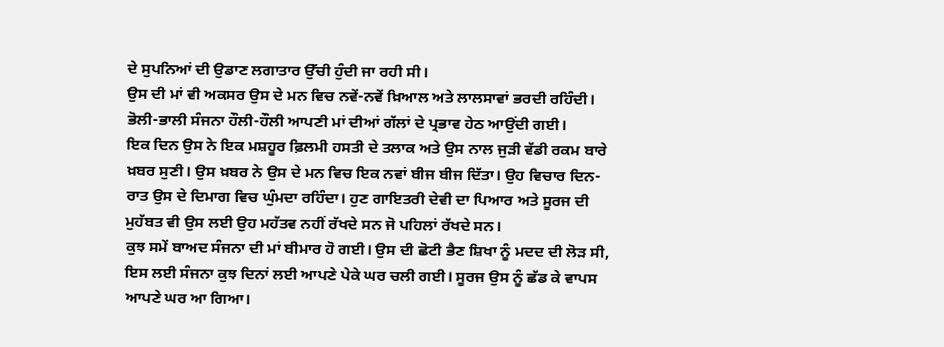ਦੇ ਸੁਪਨਿਆਂ ਦੀ ਉਡਾਣ ਲਗਾਤਾਰ ਉੱਚੀ ਹੁੰਦੀ ਜਾ ਰਹੀ ਸੀ।
ਉਸ ਦੀ ਮਾਂ ਵੀ ਅਕਸਰ ਉਸ ਦੇ ਮਨ ਵਿਚ ਨਵੇਂ-ਨਵੇਂ ਖ਼ਿਆਲ ਅਤੇ ਲਾਲਸਾਵਾਂ ਭਰਦੀ ਰਹਿੰਦੀ। ਭੋਲੀ-ਭਾਲੀ ਸੰਜਨਾ ਹੌਲੀ-ਹੌਲੀ ਆਪਣੀ ਮਾਂ ਦੀਆਂ ਗੱਲਾਂ ਦੇ ਪ੍ਰਭਾਵ ਹੇਠ ਆਉਂਦੀ ਗਈ।
ਇਕ ਦਿਨ ਉਸ ਨੇ ਇਕ ਮਸ਼ਹੂਰ ਫ਼ਿਲਮੀ ਹਸਤੀ ਦੇ ਤਲਾਕ ਅਤੇ ਉਸ ਨਾਲ ਜੁੜੀ ਵੱਡੀ ਰਕਮ ਬਾਰੇ ਖ਼ਬਰ ਸੁਣੀ। ਉਸ ਖ਼ਬਰ ਨੇ ਉਸ ਦੇ ਮਨ ਵਿਚ ਇਕ ਨਵਾਂ ਬੀਜ ਬੀਜ ਦਿੱਤਾ। ਉਹ ਵਿਚਾਰ ਦਿਨ-ਰਾਤ ਉਸ ਦੇ ਦਿਮਾਗ ਵਿਚ ਘੁੰਮਦਾ ਰਹਿੰਦਾ। ਹੁਣ ਗਾਇਤਰੀ ਦੇਵੀ ਦਾ ਪਿਆਰ ਅਤੇ ਸੂਰਜ ਦੀ ਮੁਹੱਬਤ ਵੀ ਉਸ ਲਈ ਉਹ ਮਹੱਤਵ ਨਹੀਂ ਰੱਖਦੇ ਸਨ ਜੋ ਪਹਿਲਾਂ ਰੱਖਦੇ ਸਨ।
ਕੁਝ ਸਮੇਂ ਬਾਅਦ ਸੰਜਨਾ ਦੀ ਮਾਂ ਬੀਮਾਰ ਹੋ ਗਈ। ਉਸ ਦੀ ਛੋਟੀ ਭੈਣ ਸ਼ਿਖਾ ਨੂੰ ਮਦਦ ਦੀ ਲੋੜ ਸੀ, ਇਸ ਲਈ ਸੰਜਨਾ ਕੁਝ ਦਿਨਾਂ ਲਈ ਆਪਣੇ ਪੇਕੇ ਘਰ ਚਲੀ ਗਈ। ਸੂਰਜ ਉਸ ਨੂੰ ਛੱਡ ਕੇ ਵਾਪਸ ਆਪਣੇ ਘਰ ਆ ਗਿਆ।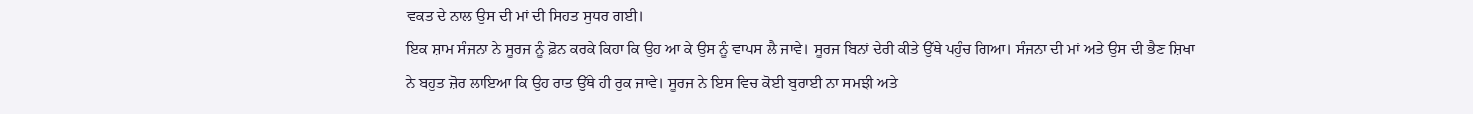ਵਕਤ ਦੇ ਨਾਲ ਉਸ ਦੀ ਮਾਂ ਦੀ ਸਿਹਤ ਸੁਧਰ ਗਈ।
ਇਕ ਸ਼ਾਮ ਸੰਜਨਾ ਨੇ ਸੂਰਜ ਨੂੰ ਫ਼ੋਨ ਕਰਕੇ ਕਿਹਾ ਕਿ ਉਹ ਆ ਕੇ ਉਸ ਨੂੰ ਵਾਪਸ ਲੈ ਜਾਵੇ। ਸੂਰਜ ਬਿਨਾਂ ਦੇਰੀ ਕੀਤੇ ਉੱਥੇ ਪਹੁੰਚ ਗਿਆ। ਸੰਜਨਾ ਦੀ ਮਾਂ ਅਤੇ ਉਸ ਦੀ ਭੈਣ ਸ਼ਿਖਾ ਨੇ ਬਹੁਤ ਜ਼ੋਰ ਲਾਇਆ ਕਿ ਉਹ ਰਾਤ ਉੱਥੇ ਹੀ ਰੁਕ ਜਾਵੇ। ਸੂਰਜ ਨੇ ਇਸ ਵਿਚ ਕੋਈ ਬੁਰਾਈ ਨਾ ਸਮਝੀ ਅਤੇ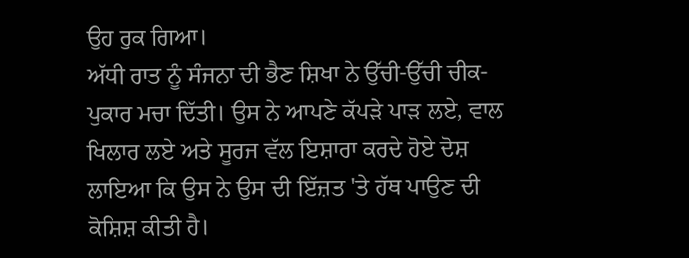ਉਹ ਰੁਕ ਗਿਆ।
ਅੱਧੀ ਰਾਤ ਨੂੰ ਸੰਜਨਾ ਦੀ ਭੈਣ ਸ਼ਿਖਾ ਨੇ ਉੱਚੀ-ਉੱਚੀ ਚੀਕ-ਪੁਕਾਰ ਮਚਾ ਦਿੱਤੀ। ਉਸ ਨੇ ਆਪਣੇ ਕੱਪੜੇ ਪਾੜ ਲਏ, ਵਾਲ ਖਿਲਾਰ ਲਏ ਅਤੇ ਸੂਰਜ ਵੱਲ ਇਸ਼ਾਰਾ ਕਰਦੇ ਹੋਏ ਦੋਸ਼ ਲਾਇਆ ਕਿ ਉਸ ਨੇ ਉਸ ਦੀ ਇੱਜ਼ਤ 'ਤੇ ਹੱਥ ਪਾਉਣ ਦੀ ਕੋਸ਼ਿਸ਼ ਕੀਤੀ ਹੈ।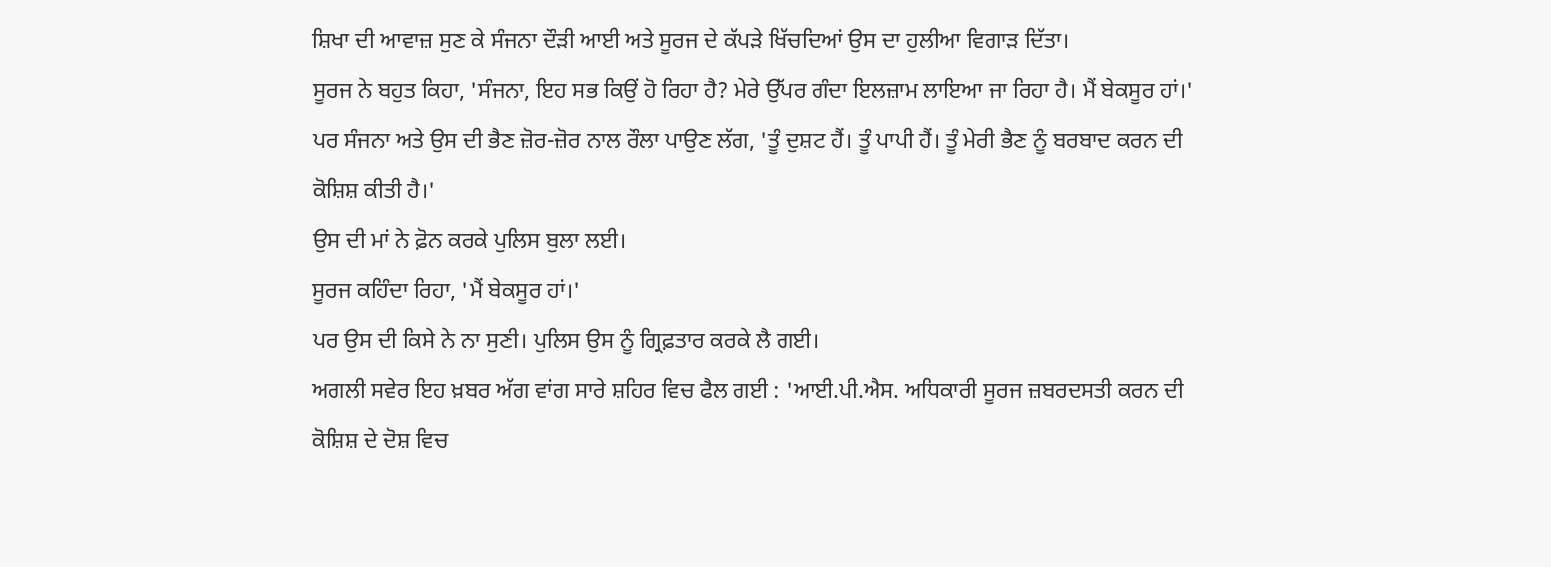ਸ਼ਿਖਾ ਦੀ ਆਵਾਜ਼ ਸੁਣ ਕੇ ਸੰਜਨਾ ਦੌੜੀ ਆਈ ਅਤੇ ਸੂਰਜ ਦੇ ਕੱਪੜੇ ਖਿੱਚਦਿਆਂ ਉਸ ਦਾ ਹੁਲੀਆ ਵਿਗਾੜ ਦਿੱਤਾ।
ਸੂਰਜ ਨੇ ਬਹੁਤ ਕਿਹਾ, 'ਸੰਜਨਾ, ਇਹ ਸਭ ਕਿਉਂ ਹੋ ਰਿਹਾ ਹੈ? ਮੇਰੇ ਉੱਪਰ ਗੰਦਾ ਇਲਜ਼ਾਮ ਲਾਇਆ ਜਾ ਰਿਹਾ ਹੈ। ਮੈਂ ਬੇਕਸੂਰ ਹਾਂ।'
ਪਰ ਸੰਜਨਾ ਅਤੇ ਉਸ ਦੀ ਭੈਣ ਜ਼ੋਰ-ਜ਼ੋਰ ਨਾਲ ਰੌਲਾ ਪਾਉਣ ਲੱਗ, 'ਤੂੰ ਦੁਸ਼ਟ ਹੈਂ। ਤੂੰ ਪਾਪੀ ਹੈਂ। ਤੂੰ ਮੇਰੀ ਭੈਣ ਨੂੰ ਬਰਬਾਦ ਕਰਨ ਦੀ ਕੋਸ਼ਿਸ਼ ਕੀਤੀ ਹੈ।'
ਉਸ ਦੀ ਮਾਂ ਨੇ ਫ਼ੋਨ ਕਰਕੇ ਪੁਲਿਸ ਬੁਲਾ ਲਈ।
ਸੂਰਜ ਕਹਿੰਦਾ ਰਿਹਾ, 'ਮੈਂ ਬੇਕਸੂਰ ਹਾਂ।'
ਪਰ ਉਸ ਦੀ ਕਿਸੇ ਨੇ ਨਾ ਸੁਣੀ। ਪੁਲਿਸ ਉਸ ਨੂੰ ਗ੍ਰਿਫ਼ਤਾਰ ਕਰਕੇ ਲੈ ਗਈ।
ਅਗਲੀ ਸਵੇਰ ਇਹ ਖ਼ਬਰ ਅੱਗ ਵਾਂਗ ਸਾਰੇ ਸ਼ਹਿਰ ਵਿਚ ਫੈਲ ਗਈ : 'ਆਈ.ਪੀ.ਐਸ. ਅਧਿਕਾਰੀ ਸੂਰਜ ਜ਼ਬਰਦਸਤੀ ਕਰਨ ਦੀ ਕੋਸ਼ਿਸ਼ ਦੇ ਦੋਸ਼ ਵਿਚ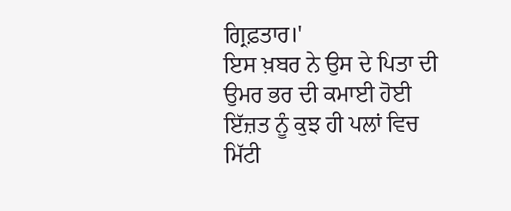ਗ੍ਰਿਫ਼ਤਾਰ।'
ਇਸ ਖ਼ਬਰ ਨੇ ਉਸ ਦੇ ਪਿਤਾ ਦੀ ਉਮਰ ਭਰ ਦੀ ਕਮਾਈ ਹੋਈ ਇੱਜ਼ਤ ਨੂੰ ਕੁਝ ਹੀ ਪਲਾਂ ਵਿਚ ਮਿੱਟੀ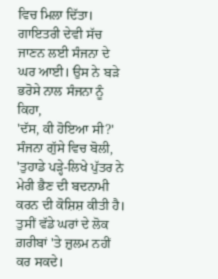ਵਿਚ ਮਿਲਾ ਦਿੱਤਾ।
ਗਾਇਤਰੀ ਦੇਵੀ ਸੱਚ ਜਾਣਨ ਲਈ ਸੰਜਨਾ ਦੇ ਘਰ ਆਈ। ਉਸ ਨੇ ਬੜੇ ਭਰੋਸੇ ਨਾਲ ਸੰਜਨਾ ਨੂੰ ਕਿਹਾ,
'ਦੱਸ, ਕੀ ਹੋਇਆ ਸੀ?'
ਸੰਜਨਾ ਗੁੱਸੇ ਵਿਚ ਬੋਲੀ, 'ਤੁਹਾਡੇ ਪੜ੍ਹੇ-ਲਿਖੇ ਪੁੱਤਰ ਨੇ ਮੇਰੀ ਭੈਣ ਦੀ ਬਦਨਾਮੀ ਕਰਨ ਦੀ ਕੋਸ਼ਿਸ਼ ਕੀਤੀ ਹੈ। ਤੁਸੀਂ ਵੱਡੇ ਘਰਾਂ ਦੇ ਲੋਕ ਗ਼ਰੀਬਾਂ 'ਤੇ ਜ਼ੁਲਮ ਨਹੀਂ ਕਰ ਸਕਦੇ।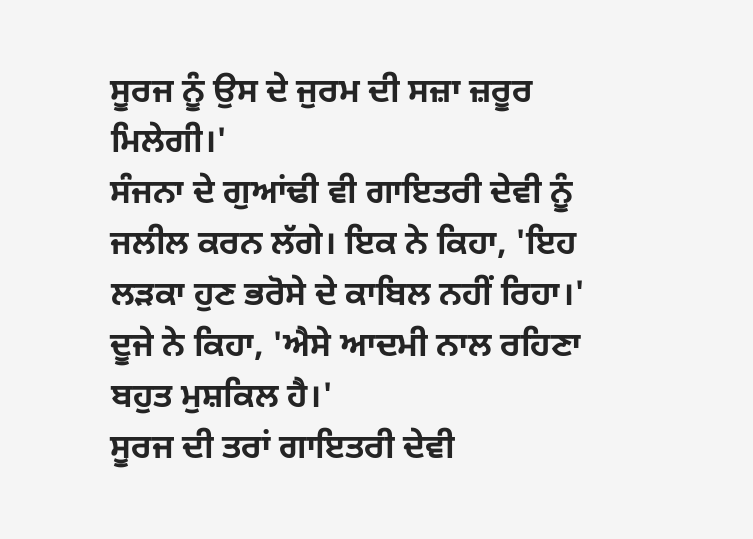ਸੂਰਜ ਨੂੰ ਉਸ ਦੇ ਜੁਰਮ ਦੀ ਸਜ਼ਾ ਜ਼ਰੂਰ ਮਿਲੇਗੀ।'
ਸੰਜਨਾ ਦੇ ਗੁਆਂਢੀ ਵੀ ਗਾਇਤਰੀ ਦੇਵੀ ਨੂੰ ਜਲੀਲ ਕਰਨ ਲੱਗੇ। ਇਕ ਨੇ ਕਿਹਾ, 'ਇਹ ਲੜਕਾ ਹੁਣ ਭਰੋਸੇ ਦੇ ਕਾਬਿਲ ਨਹੀਂ ਰਿਹਾ।'
ਦੂਜੇ ਨੇ ਕਿਹਾ, 'ਐਸੇ ਆਦਮੀ ਨਾਲ ਰਹਿਣਾ ਬਹੁਤ ਮੁਸ਼ਕਿਲ ਹੈ।'
ਸੂਰਜ ਦੀ ਤਰਾਂ ਗਾਇਤਰੀ ਦੇਵੀ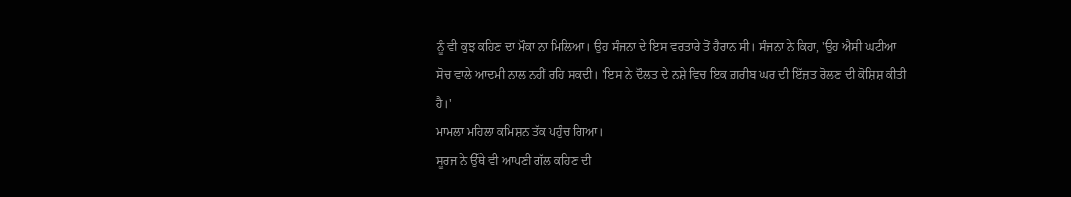ਨੂੰ ਵੀ ਕੁਝ ਕਹਿਣ ਦਾ ਮੌਕਾ ਨਾ ਮਿਲਿਆ। ਉਹ ਸੰਜਨਾ ਦੇ ਇਸ ਵਰਤਾਰੇ ਤੋਂ ਹੈਰਾਨ ਸੀ। ਸੰਜਨਾ ਨੇ ਕਿਹਾ, 'ਉਹ ਐਸੀ ਘਟੀਆ ਸੋਚ ਵਾਲੇ ਆਦਮੀ ਨਾਲ ਨਹੀਂ ਰਹਿ ਸਕਦੀ। 'ਇਸ ਨੇ ਦੌਲਤ ਦੇ ਨਸ਼ੇ ਵਿਚ ਇਕ ਗ਼ਰੀਬ ਘਰ ਦੀ ਇੱਜ਼ਤ ਰੋਲਣ ਦੀ ਕੋਸ਼ਿਸ਼ ਕੀਤੀ ਹੈ।'
ਮਾਮਲਾ ਮਹਿਲਾ ਕਮਿਸ਼ਨ ਤੱਕ ਪਹੁੰਚ ਗਿਆ।
ਸੂਰਜ ਨੇ ਉੱਥੇ ਵੀ ਆਪਣੀ ਗੱਲ ਕਹਿਣ ਦੀ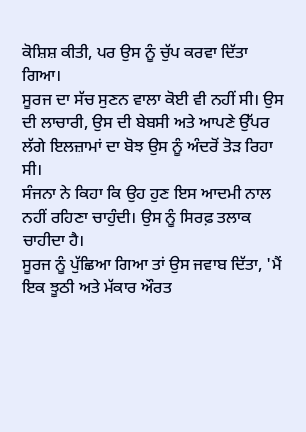ਕੋਸ਼ਿਸ਼ ਕੀਤੀ, ਪਰ ਉਸ ਨੂੰ ਚੁੱਪ ਕਰਵਾ ਦਿੱਤਾ ਗਿਆ।
ਸੂਰਜ ਦਾ ਸੱਚ ਸੁਣਨ ਵਾਲਾ ਕੋਈ ਵੀ ਨਹੀਂ ਸੀ। ਉਸ ਦੀ ਲਾਚਾਰੀ, ਉਸ ਦੀ ਬੇਬਸੀ ਅਤੇ ਆਪਣੇ ਉੱਪਰ ਲੱਗੇ ਇਲਜ਼ਾਮਾਂ ਦਾ ਬੋਝ ਉਸ ਨੂੰ ਅੰਦਰੋਂ ਤੋੜ ਰਿਹਾ ਸੀ।
ਸੰਜਨਾ ਨੇ ਕਿਹਾ ਕਿ ਉਹ ਹੁਣ ਇਸ ਆਦਮੀ ਨਾਲ ਨਹੀਂ ਰਹਿਣਾ ਚਾਹੁੰਦੀ। ਉਸ ਨੂੰ ਸਿਰਫ਼ ਤਲਾਕ ਚਾਹੀਦਾ ਹੈ।
ਸੂਰਜ ਨੂੰ ਪੁੱਛਿਆ ਗਿਆ ਤਾਂ ਉਸ ਜਵਾਬ ਦਿੱਤਾ, 'ਮੈਂ ਇਕ ਝੂਠੀ ਅਤੇ ਮੱਕਾਰ ਔਰਤ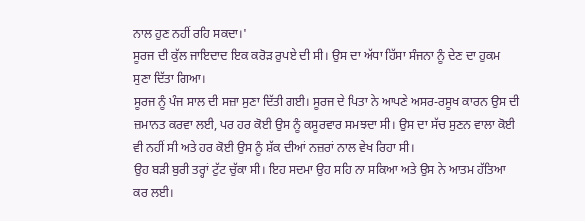ਨਾਲ ਹੁਣ ਨਹੀਂ ਰਹਿ ਸਕਦਾ।'
ਸੂਰਜ ਦੀ ਕੁੱਲ ਜਾਇਦਾਦ ਇਕ ਕਰੋੜ ਰੁਪਏ ਦੀ ਸੀ। ਉਸ ਦਾ ਅੱਧਾ ਹਿੱਸਾ ਸੰਜਨਾ ਨੂੰ ਦੇਣ ਦਾ ਹੁਕਮ ਸੁਣਾ ਦਿੱਤਾ ਗਿਆ।
ਸੂਰਜ ਨੂੰ ਪੰਜ ਸਾਲ ਦੀ ਸਜ਼ਾ ਸੁਣਾ ਦਿੱਤੀ ਗਈ। ਸੂਰਜ ਦੇ ਪਿਤਾ ਨੇ ਆਪਣੇ ਅਸਰ-ਰਸੂਖ ਕਾਰਨ ਉਸ ਦੀ ਜ਼ਮਾਨਤ ਕਰਵਾ ਲਈ, ਪਰ ਹਰ ਕੋਈ ਉਸ ਨੂੰ ਕਸੂਰਵਾਰ ਸਮਝਦਾ ਸੀ। ਉਸ ਦਾ ਸੱਚ ਸੁਣਨ ਵਾਲਾ ਕੋਈ ਵੀ ਨਹੀਂ ਸੀ ਅਤੇ ਹਰ ਕੋਈ ਉਸ ਨੂੰ ਸ਼ੱਕ ਦੀਆਂ ਨਜ਼ਰਾਂ ਨਾਲ ਵੇਖ ਰਿਹਾ ਸੀ।
ਉਹ ਬੜੀ ਬੁਰੀ ਤਰ੍ਹਾਂ ਟੁੱਟ ਚੁੱਕਾ ਸੀ। ਇਹ ਸਦਮਾ ਉਹ ਸਹਿ ਨਾ ਸਕਿਆ ਅਤੇ ਉਸ ਨੇ ਆਤਮ ਹੱਤਿਆ ਕਰ ਲਈ।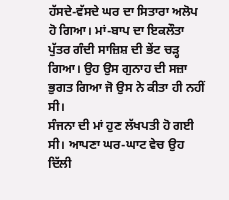ਹੱਸਦੇ-ਵੱਸਦੇ ਘਰ ਦਾ ਸਿਤਾਰਾ ਅਲੋਪ ਹੋ ਗਿਆ। ਮਾਂ-ਬਾਪ ਦਾ ਇਕਲੌਤਾ ਪੁੱਤਰ ਗੰਦੀ ਸਾਜ਼ਿਸ਼ ਦੀ ਭੇਂਟ ਚੜ੍ਹ ਗਿਆ। ਉਹ ਉਸ ਗੁਨਾਹ ਦੀ ਸਜ਼ਾ ਭੁਗਤ ਗਿਆ ਜੋ ਉਸ ਨੇ ਕੀਤਾ ਹੀ ਨਹੀਂ ਸੀ।
ਸੰਜਨਾ ਦੀ ਮਾਂ ਹੁਣ ਲੱਖਪਤੀ ਹੋ ਗਈ ਸੀ। ਆਪਣਾ ਘਰ-ਘਾਟ ਵੇਚ ਉਹ ਦਿੱਲੀ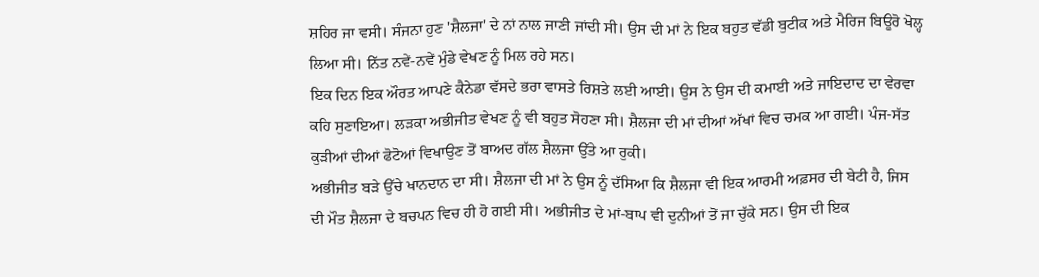ਸ਼ਹਿਰ ਜਾ ਵਸੀ। ਸੰਜਨਾ ਹੁਣ 'ਸ਼ੈਲਜਾ' ਦੇ ਨਾਂ ਨਾਲ ਜਾਣੀ ਜਾਂਦੀ ਸੀ। ਉਸ ਦੀ ਮਾਂ ਨੇ ਇਕ ਬਹੁਤ ਵੱਡੀ ਬੁਟੀਕ ਅਤੇ ਮੈਰਿਜ ਬਿਊਰੋ ਖੋਲ੍ਹ ਲਿਆ ਸੀ। ਨਿੱਤ ਨਵੇਂ-ਨਵੇਂ ਮੁੰਡੇ ਵੇਖਣ ਨੂੰ ਮਿਲ ਰਹੇ ਸਨ।
ਇਕ ਦਿਨ ਇਕ ਔਰਤ ਆਪਣੇ ਕੈਨੇਡਾ ਵੱਸਦੇ ਭਰਾ ਵਾਸਤੇ ਰਿਸ਼ਤੇ ਲਈ ਆਈ। ਉਸ ਨੇ ਉਸ ਦੀ ਕਮਾਈ ਅਤੇ ਜਾਇਦਾਦ ਦਾ ਵੇਰਵਾ ਕਹਿ ਸੁਣਾਇਆ। ਲੜਕਾ ਅਭੀਜੀਤ ਵੇਖਣ ਨੂੰ ਵੀ ਬਹੁਤ ਸੋਹਣਾ ਸੀ। ਸ਼ੈਲਜਾ ਦੀ ਮਾਂ ਦੀਆਂ ਅੱਖਾਂ ਵਿਚ ਚਮਕ ਆ ਗਈ। ਪੰਜ-ਸੱਤ ਕੁੜੀਆਂ ਦੀਆਂ ਫੋਟੋਆਂ ਵਿਖਾਉਣ ਤੋਂ ਬਾਅਦ ਗੱਲ ਸ਼ੈਲਜਾ ਉੱਤੇ ਆ ਰੁਕੀ।
ਅਭੀਜੀਤ ਬੜੇ ਉੱਚੇ ਖਾਨਦਾਨ ਦਾ ਸੀ। ਸ਼ੈਲਜਾ ਦੀ ਮਾਂ ਨੇ ਉਸ ਨੂੰ ਦੱਸਿਆ ਕਿ ਸ਼ੈਲਜਾ ਵੀ ਇਕ ਆਰਮੀ ਅਫ਼ਸਰ ਦੀ ਬੇਟੀ ਹੈ, ਜਿਸ ਦੀ ਮੌਤ ਸ਼ੈਲਜਾ ਦੇ ਬਚਪਨ ਵਿਚ ਹੀ ਹੋ ਗਈ ਸੀ। ਅਭੀਜੀਤ ਦੇ ਮਾਂ-ਬਾਪ ਵੀ ਦੁਨੀਆਂ ਤੋਂ ਜਾ ਚੁੱਕੇ ਸਨ। ਉਸ ਦੀ ਇਕ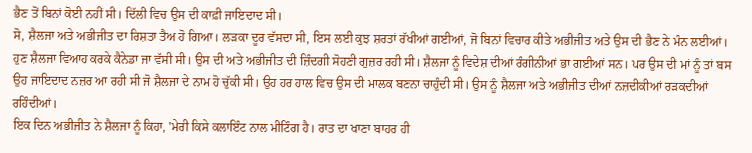ਭੈਣ ਤੋਂ ਬਿਨਾਂ ਕੋਈ ਨਹੀਂ ਸੀ। ਦਿੱਲੀ ਵਿਚ ਉਸ ਦੀ ਕਾਫ਼ੀ ਜਾਇਦਾਦ ਸੀ।
ਸੋ, ਸ਼ੈਲਜਾ ਅਤੇ ਅਭੀਜੀਤ ਦਾ ਰਿਸ਼ਤਾ ਤੈਅ ਹੋ ਗਿਆ। ਲੜਕਾ ਦੂਰ ਵੱਸਦਾ ਸੀ, ਇਸ ਲਈ ਕੁਝ ਸ਼ਰਤਾਂ ਰੱਖੀਆਂ ਗਈਆਂ, ਜੋ ਬਿਨਾਂ ਵਿਚਾਰ ਕੀਤੇ ਅਭੀਜੀਤ ਅਤੇ ਉਸ ਦੀ ਭੈਣ ਨੇ ਮੰਨ ਲਈਆਂ।
ਹੁਣ ਸ਼ੈਲਜਾ ਵਿਆਹ ਕਰਕੇ ਕੈਨੇਡਾ ਜਾ ਵੱਸੀ ਸੀ। ਉਸ ਦੀ ਅਤੇ ਅਭੀਜੀਤ ਦੀ ਜ਼ਿੰਦਗੀ ਸੋਹਣੀ ਗੁਜ਼ਰ ਰਹੀ ਸੀ। ਸ਼ੈਲਜਾ ਨੂੰ ਵਿਦੇਸ਼ ਦੀਆਂ ਰੰਗੀਨੀਆਂ ਭਾ ਗਈਆਂ ਸਨ। ਪਰ ਉਸ ਦੀ ਮਾਂ ਨੂੰ ਤਾਂ ਬਸ ਉਹ ਜਾਇਦਾਦ ਨਜ਼ਰ ਆ ਰਹੀ ਸੀ ਜੋ ਸ਼ੈਲਜਾ ਦੇ ਨਾਮ ਹੋ ਚੁੱਕੀ ਸੀ। ਉਹ ਹਰ ਹਾਲ ਵਿਚ ਉਸ ਦੀ ਮਾਲਕ ਬਣਨਾ ਚਾਹੁੰਦੀ ਸੀ। ਉਸ ਨੂੰ ਸ਼ੈਲਜਾ ਅਤੇ ਅਭੀਜੀਤ ਦੀਆਂ ਨਜ਼ਦੀਕੀਆਂ ਰੜਕਦੀਆਂ ਰਹਿੰਦੀਆਂ।
ਇਕ ਦਿਨ ਅਭੀਜੀਤ ਨੇ ਸ਼ੈਲਜਾ ਨੂੰ ਕਿਹਾ, 'ਮੇਰੀ ਕਿਸੇ ਕਲਾਇੰਟ ਨਾਲ ਮੀਟਿੰਗ ਹੈ। ਰਾਤ ਦਾ ਖਾਣਾ ਬਾਹਰ ਹੀ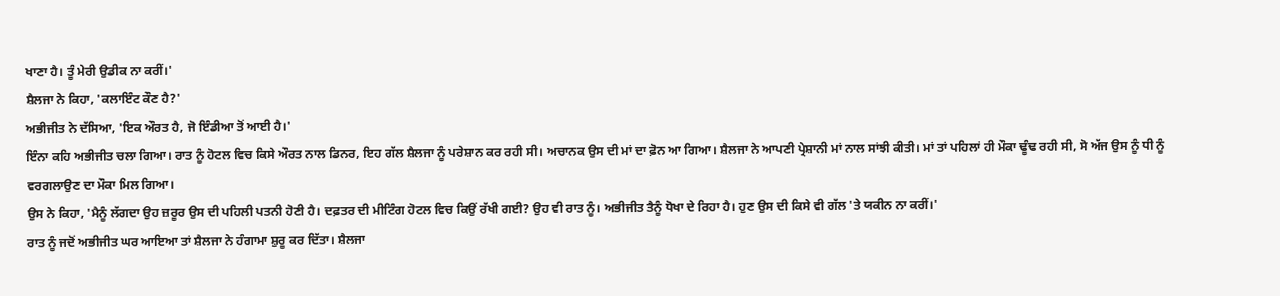ਖਾਣਾ ਹੈ। ਤੂੰ ਮੇਰੀ ਉਡੀਕ ਨਾ ਕਰੀਂ।'
ਸ਼ੈਲਜਾ ਨੇ ਕਿਹਾ, 'ਕਲਾਇੰਟ ਕੌਣ ਹੈ?'
ਅਭੀਜੀਤ ਨੇ ਦੱਸਿਆ, 'ਇਕ ਔਰਤ ਹੈ, ਜੋ ਇੰਡੀਆ ਤੋਂ ਆਈ ਹੈ।'
ਇੰਨਾ ਕਹਿ ਅਭੀਜੀਤ ਚਲਾ ਗਿਆ। ਰਾਤ ਨੂੰ ਹੋਟਲ ਵਿਚ ਕਿਸੇ ਔਰਤ ਨਾਲ ਡਿਨਰ, ਇਹ ਗੱਲ ਸ਼ੈਲਜਾ ਨੂੰ ਪਰੇਸ਼ਾਨ ਕਰ ਰਹੀ ਸੀ। ਅਚਾਨਕ ਉਸ ਦੀ ਮਾਂ ਦਾ ਫ਼ੋਨ ਆ ਗਿਆ। ਸ਼ੈਲਜਾ ਨੇ ਆਪਣੀ ਪ੍ਰੇਸ਼ਾਨੀ ਮਾਂ ਨਾਲ ਸਾਂਝੀ ਕੀਤੀ। ਮਾਂ ਤਾਂ ਪਹਿਲਾਂ ਹੀ ਮੌਕਾ ਢੂੰਢ ਰਹੀ ਸੀ, ਸੋ ਅੱਜ ਉਸ ਨੂੰ ਧੀ ਨੂੰ ਵਰਗਲਾਉਣ ਦਾ ਮੌਕਾ ਮਿਲ ਗਿਆ।
ਉਸ ਨੇ ਕਿਹਾ, 'ਮੈਨੂੰ ਲੱਗਦਾ ਉਹ ਜ਼ਰੂਰ ਉਸ ਦੀ ਪਹਿਲੀ ਪਤਨੀ ਹੋਣੀ ਹੈ। ਦਫ਼ਤਰ ਦੀ ਮੀਟਿੰਗ ਹੋਟਲ ਵਿਚ ਕਿਉਂ ਰੱਖੀ ਗਈ? ਉਹ ਵੀ ਰਾਤ ਨੂੰ। ਅਭੀਜੀਤ ਤੈਨੂੰ ਧੋਖਾ ਦੇ ਰਿਹਾ ਹੈ। ਹੁਣ ਉਸ ਦੀ ਕਿਸੇ ਵੀ ਗੱਲ 'ਤੇ ਯਕੀਨ ਨਾ ਕਰੀਂ।'
ਰਾਤ ਨੂੰ ਜਦੋਂ ਅਭੀਜੀਤ ਘਰ ਆਇਆ ਤਾਂ ਸ਼ੈਲਜਾ ਨੇ ਹੰਗਾਮਾ ਸ਼ੁਰੂ ਕਰ ਦਿੱਤਾ। ਸ਼ੈਲਜਾ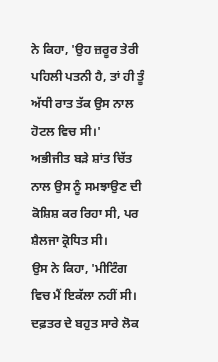ਨੇ ਕਿਹਾ, 'ਉਹ ਜ਼ਰੂਰ ਤੇਰੀ ਪਹਿਲੀ ਪਤਨੀ ਹੈ, ਤਾਂ ਹੀ ਤੂੰ ਅੱਧੀ ਰਾਤ ਤੱਕ ਉਸ ਨਾਲ ਹੋਟਲ ਵਿਚ ਸੀ।'
ਅਭੀਜੀਤ ਬੜੇ ਸ਼ਾਂਤ ਚਿੱਤ ਨਾਲ ਉਸ ਨੂੰ ਸਮਝਾਉਣ ਦੀ ਕੋਸ਼ਿਸ਼ ਕਰ ਰਿਹਾ ਸੀ, ਪਰ ਸ਼ੈਲਜਾ ਕ੍ਰੋਧਿਤ ਸੀ।
ਉਸ ਨੇ ਕਿਹਾ, 'ਮੀਟਿੰਗ ਵਿਚ ਮੈਂ ਇਕੱਲਾ ਨਹੀਂ ਸੀ। ਦਫ਼ਤਰ ਦੇ ਬਹੁਤ ਸਾਰੇ ਲੋਕ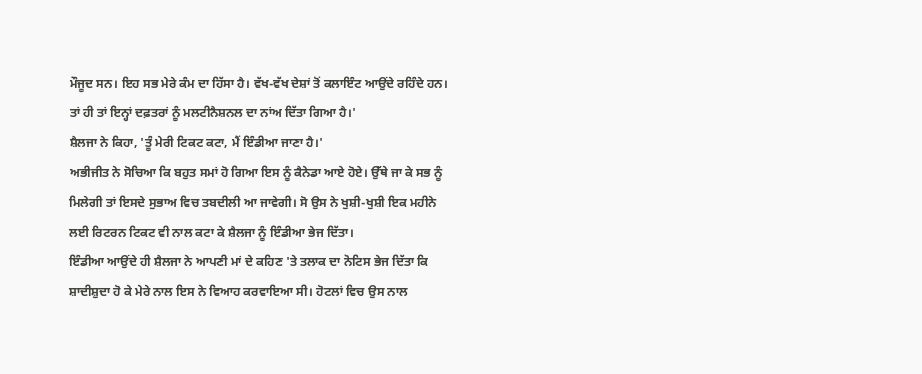ਮੌਜੂਦ ਸਨ। ਇਹ ਸਭ ਮੇਰੇ ਕੰਮ ਦਾ ਹਿੱਸਾ ਹੈ। ਵੱਖ-ਵੱਖ ਦੇਸ਼ਾਂ ਤੋਂ ਕਲਾਇੰਟ ਆਉਂਦੇ ਰਹਿੰਦੇ ਹਨ। ਤਾਂ ਹੀ ਤਾਂ ਇਨ੍ਹਾਂ ਦਫ਼ਤਰਾਂ ਨੂੰ ਮਲਟੀਨੈਸ਼ਨਲ ਦਾ ਨਾਂਅ ਦਿੱਤਾ ਗਿਆ ਹੈ।'
ਸ਼ੈਲਜਾ ਨੇ ਕਿਹਾ, 'ਤੂੰ ਮੇਰੀ ਟਿਕਟ ਕਟਾ, ਮੈਂ ਇੰਡੀਆ ਜਾਣਾ ਹੈ।'
ਅਭੀਜੀਤ ਨੇ ਸੋਚਿਆ ਕਿ ਬਹੁਤ ਸਮਾਂ ਹੋ ਗਿਆ ਇਸ ਨੂੰ ਕੈਨੇਡਾ ਆਏ ਹੋਏ। ਉੱਥੇ ਜਾ ਕੇ ਸਭ ਨੂੰ ਮਿਲੇਗੀ ਤਾਂ ਇਸਦੇ ਸੁਭਾਅ ਵਿਚ ਤਬਦੀਲੀ ਆ ਜਾਵੇਗੀ। ਸੋ ਉਸ ਨੇ ਖੁਸ਼ੀ-ਖੁਸ਼ੀ ਇਕ ਮਹੀਨੇ ਲਈ ਰਿਟਰਨ ਟਿਕਟ ਵੀ ਨਾਲ ਕਟਾ ਕੇ ਸ਼ੈਲਜਾ ਨੂੰ ਇੰਡੀਆ ਭੇਜ ਦਿੱਤਾ।
ਇੰਡੀਆ ਆਉਂਦੇ ਹੀ ਸ਼ੈਲਜਾ ਨੇ ਆਪਣੀ ਮਾਂ ਦੇ ਕਹਿਣ 'ਤੇ ਤਲਾਕ ਦਾ ਨੋਟਿਸ ਭੇਜ ਦਿੱਤਾ ਕਿ ਸ਼ਾਦੀਸ਼ੁਦਾ ਹੋ ਕੇ ਮੇਰੇ ਨਾਲ ਇਸ ਨੇ ਵਿਆਹ ਕਰਵਾਇਆ ਸੀ। ਹੋਟਲਾਂ ਵਿਚ ਉਸ ਨਾਲ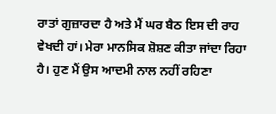ਰਾਤਾਂ ਗੁਜ਼ਾਰਦਾ ਹੈ ਅਤੇ ਮੈਂ ਘਰ ਬੈਠ ਇਸ ਦੀ ਰਾਹ ਵੇਖਦੀ ਹਾਂ। ਮੇਰਾ ਮਾਨਸਿਕ ਸ਼ੋਸ਼ਣ ਕੀਤਾ ਜਾਂਦਾ ਰਿਹਾ ਹੈ। ਹੁਣ ਮੈਂ ਉਸ ਆਦਮੀ ਨਾਲ ਨਹੀਂ ਰਹਿਣਾ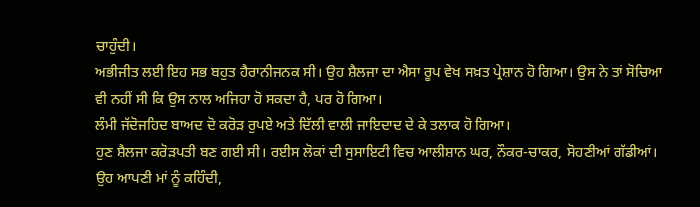ਚਾਹੁੰਦੀ।
ਅਭੀਜੀਤ ਲਈ ਇਹ ਸਭ ਬਹੁਤ ਹੈਰਾਨੀਜਨਕ ਸੀ। ਉਹ ਸ਼ੈਲਜਾ ਦਾ ਐਸਾ ਰੂਪ ਵੇਖ ਸਖ਼ਤ ਪ੍ਰੇਸ਼ਾਨ ਹੋ ਗਿਆ। ਉਸ ਨੇ ਤਾਂ ਸੋਚਿਆ ਵੀ ਨਹੀਂ ਸੀ ਕਿ ਉਸ ਨਾਲ ਅਜਿਹਾ ਹੋ ਸਕਦਾ ਹੈ, ਪਰ ਹੋ ਗਿਆ।
ਲੰਮੀ ਜੱਦੋਜਹਿਦ ਬਾਅਦ ਦੋ ਕਰੋੜ ਰੁਪਏ ਅਤੇ ਦਿੱਲੀ ਵਾਲੀ ਜਾਇਦਾਦ ਦੇ ਕੇ ਤਲਾਕ ਹੋ ਗਿਆ।
ਹੁਣ ਸ਼ੈਲਜਾ ਕਰੋੜਪਤੀ ਬਣ ਗਈ ਸੀ। ਰਈਸ ਲੋਕਾਂ ਦੀ ਸੁਸਾਇਟੀ ਵਿਚ ਆਲੀਸ਼ਾਨ ਘਰ, ਨੌਕਰ-ਚਾਕਰ, ਸੋਹਣੀਆਂ ਗੱਡੀਆਂ। ਉਹ ਆਪਣੀ ਮਾਂ ਨੂੰ ਕਹਿੰਦੀ,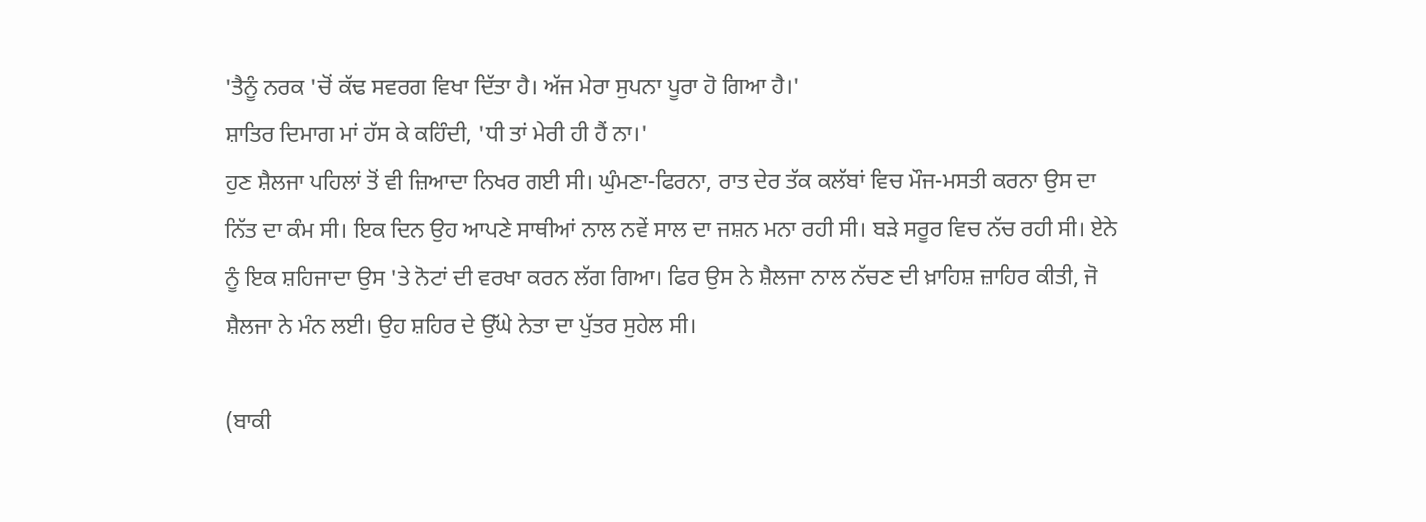'ਤੈਨੂੰ ਨਰਕ 'ਚੋਂ ਕੱਢ ਸਵਰਗ ਵਿਖਾ ਦਿੱਤਾ ਹੈ। ਅੱਜ ਮੇਰਾ ਸੁਪਨਾ ਪੂਰਾ ਹੋ ਗਿਆ ਹੈ।'
ਸ਼ਾਤਿਰ ਦਿਮਾਗ ਮਾਂ ਹੱਸ ਕੇ ਕਹਿੰਦੀ, 'ਧੀ ਤਾਂ ਮੇਰੀ ਹੀ ਹੈਂ ਨਾ।'
ਹੁਣ ਸ਼ੈਲਜਾ ਪਹਿਲਾਂ ਤੋਂ ਵੀ ਜ਼ਿਆਦਾ ਨਿਖਰ ਗਈ ਸੀ। ਘੁੰਮਣਾ-ਫਿਰਨਾ, ਰਾਤ ਦੇਰ ਤੱਕ ਕਲੱਬਾਂ ਵਿਚ ਮੌਜ-ਮਸਤੀ ਕਰਨਾ ਉਸ ਦਾ ਨਿੱਤ ਦਾ ਕੰਮ ਸੀ। ਇਕ ਦਿਨ ਉਹ ਆਪਣੇ ਸਾਥੀਆਂ ਨਾਲ ਨਵੇਂ ਸਾਲ ਦਾ ਜਸ਼ਨ ਮਨਾ ਰਹੀ ਸੀ। ਬੜੇ ਸਰੂਰ ਵਿਚ ਨੱਚ ਰਹੀ ਸੀ। ਏਨੇ ਨੂੰ ਇਕ ਸ਼ਹਿਜਾਦਾ ਉਸ 'ਤੇ ਨੋਟਾਂ ਦੀ ਵਰਖਾ ਕਰਨ ਲੱਗ ਗਿਆ। ਫਿਰ ਉਸ ਨੇ ਸ਼ੈਲਜਾ ਨਾਲ ਨੱਚਣ ਦੀ ਖ਼ਾਹਿਸ਼ ਜ਼ਾਹਿਰ ਕੀਤੀ, ਜੋ ਸ਼ੈਲਜਾ ਨੇ ਮੰਨ ਲਈ। ਉਹ ਸ਼ਹਿਰ ਦੇ ਉੱਘੇ ਨੇਤਾ ਦਾ ਪੁੱਤਰ ਸੁਹੇਲ ਸੀ।

(ਬਾਕੀ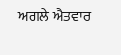ਅਗਲੇ ਐਤਵਾਰ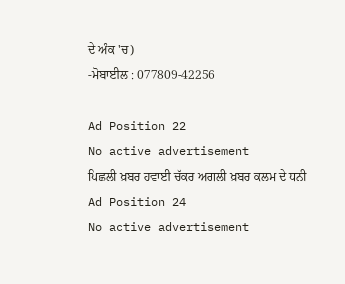ਦੇ ਅੰਕ 'ਚ)
-ਮੋਬਾਈਲ : 077809-42256

Ad Position 22
No active advertisement
ਪਿਛਲੀ ਖ਼ਬਰ ਹਵਾਈ ਚੱਕਰ ਅਗਲੀ ਖ਼ਬਰ ਕਲਮ ਦੇ ਧਨੀ
Ad Position 24
No active advertisement